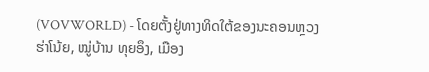(VOVWORLD) - ໂດຍຕັ້ງຢູ່ທາງທິດໃຕ້ຂອງນະຄອນຫຼວງ ຮ່າໂນ້ຍ, ໝູ່ບ້ານ ທຸຍອຶງ, ເມືອງ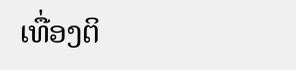ເທື່ອງຕິ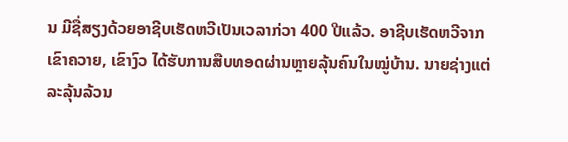ນ ມີຊື່ສຽງດ້ວຍອາຊີບເຮັດຫວີເປັນເວລາກ່ວາ 400 ປີແລ້ວ. ອາຊີບເຮັດຫວີຈາກເຂົາຄວາຍ, ເຂົາງົວ ໄດ້ຮັບການສືບທອດຜ່ານຫຼາຍລຸ້ນຄົນໃນໝູ່ບ້ານ. ນາຍຊ່າງແຕ່ລະລຸ້ນລ້ວນ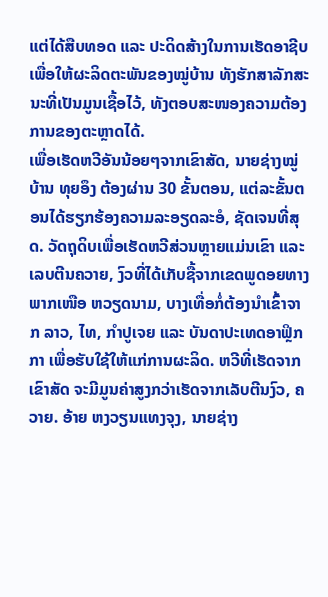ແຕ່ໄດ້ສືບທອດ ແລະ ປະດິດສ້າງໃນການເຮັດອາຊີບ ເພື່ອໃຫ້ຜະລິດຕະພັນຂອງໝູ່ບ້ານ ທັງຮັກສາລັກສະນະທີ່ເປັນມູນເຊື້ອໄວ້, ທັງຕອບສະໜອງຄວາມຕ້ອງການຂອງຕະຫຼາດໄດ້.
ເພື່ອເຮັດຫວີອັນນ້ອຍໆຈາກເຂົາສັດ, ນາຍຊ່າງໝູ່ບ້ານ ທຸຍອຶງ ຕ້ອງຜ່ານ 30 ຂັ້ນຕອນ, ແຕ່ລະຂັ້ນຕອນໄດ້ຮຽກຮ້ອງຄວາມລະອຽດລະອໍ, ຊັດເຈນທີ່ສຸດ. ວັດຖຸດິບເພື່ອເຮັດຫວີສ່ວນຫຼາຍແມ່ນເຂົາ ແລະ ເລບຕີນຄວາຍ, ງົວທີ່ໄດ້ເກັບຊື້ຈາກເຂດພູດອຍທາງພາກເໜືອ ຫວຽດນາມ, ບາງເທື່ອກໍ່ຕ້ອງນຳເຂົ້າຈາກ ລາວ, ໄທ, ກຳປູເຈຍ ແລະ ບັນດາປະເທດອາຟຼິກກາ ເພື່ອຮັບໃຊ້ໃຫ້ແກ່ການຜະລິດ. ຫວີທີ່ເຮັດຈາກເຂົາສັດ ຈະມີມູນຄ່າສູງກວ່າເຮັດຈາກເລັບຕີນງົວ, ຄວາຍ. ອ້າຍ ຫງວຽນແທງຈຸງ, ນາຍຊ່າງ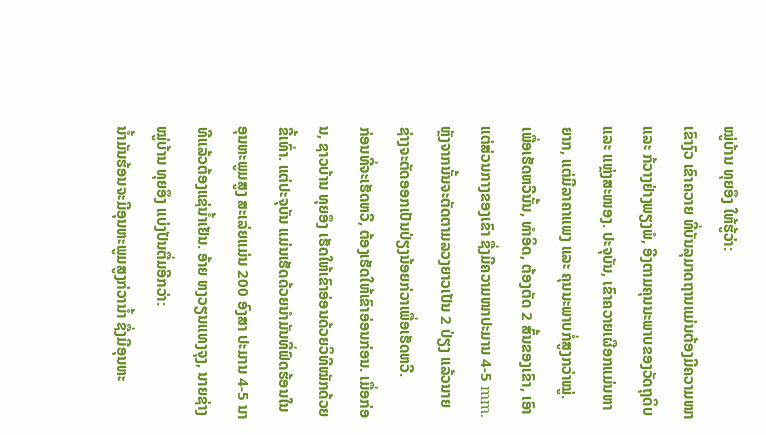ໝູ່ບ້ານ ທຸຍອຶງ ໃຫ້ຮູ້ວ່າ:
ເຂົາງົວ ເຂົາຄວາຍ ທີ່ບັນລຸມາດຖານແມ່ນຕ້ອງມີຄວາມໜາ ແລະ ກ້ວາງຢ່າງພຽງພໍ, ອີງຕາມຄຸນນະພາບຂອງວັດຖຸດິບ ແລະ ແຫຼ່ງສະໜອງ. ປະຈຸບັນ, ເຂົາຄວາຍເຜືອກແມ່ນຫາຍາກ, ແຕ່ມີລາຄາແພງ ແລະ ຄຸນນະພາບກໍ່ສູງກວ່າໝູ່.
ເພື່ອເຮັດຫວີນັ້ນ, ທຳອິດ, ຕ້ອງຕັດ 2 ສົ້ນຂອງເຂົາ, ເອົາແຕ່ສ່ວນກາງຂອງເຂົາ ຊື່ງມີຄວາມໜາປະມານ 4-5 mm. ຫຼັງຈາກນັ້ນຈະຕັດຕາມລວງຍາວເປັນ 2 ປ່ຽງ ແລ້ວນາຍຊ່າງຈະຕັດອອກເປັນປ່ຽງນ້ອຍກ່ວາເພື່ອເຮັດຫວີ.
ກ່ອນທີ່ຈະເຮັດຫວີ, ຕ້ອງເຮັດໃຫ້ເຂົາອ່ອນກ່ອນ. ເມື່ອກ່ອນ, ຊາວບ້ານ ທຸຍອຶງ ເຮັດໃຫ້ເຂົາອ່ອນດ້ວຍວິທີໝັກດ້ວຍຂີ້ເທົ່າ. ແຕ່ປະຈຸບັນ ແມ່ນເຮັດດ້ວຍນຳມັນທີ່ຟົດຮ້ອນໃນອຸນຫະພູມສູງ ສະເລ່ຍແມ່ນ 200 ອົງສາ ປະມານ 4-5 ນາທີແລ້ວຕ້ອງແຊ່ນ້ຳເຢັນ. ອ້າຍ ຫງວຽນແທງຈຸງ, ນາຍຊ່າງໝູ່ບ້ານ ທຸຍອຶງ ແບ່ງປັນຕື່ມອີກວ່າ:
ນ້ຳມັນຮ້ອນຈະມີອຸນຫະພູມສູງກ່ວານ້ຳ ຊື່ງມີອຸນຫະ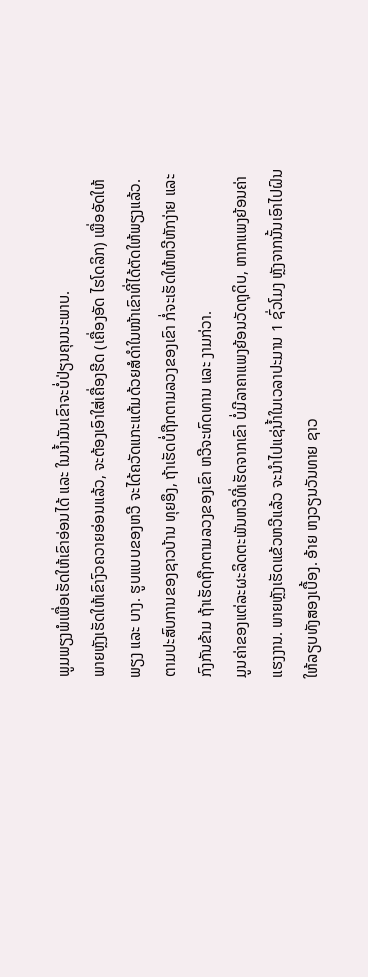ພູມພຽງພໍເພື່ອເຮັດໃຫ້ເຂົາອ່ອນໄດ້ ແລະ ໃນນ້ຳມັນເຂົາຈະບໍ່ປ່ຽນຄຸນນະພາບ.
ພາຍຫຼັງເຮັດໃຫ້ເຂົາງົວຄວາຍອ່ອນແລ້ວ, ຈະຕ້ອງເອົາໃສ່ເຄື່ອງຮີດ (ເຄື່ອງອັດ ໄຮໂດລິກ) ເພື່ອອັດໃຫ້ພຽງ ແລະ ບາງ. ຮູບແບບຂອງຫວີ ຈະໄດ້ຄວັດແກະແຕ້ມດ້ວຍສໍດຳໃນໜ້າເຂົາທີ່ໄດ້ຕັດໃຫ້ພຽງແລ້ວ. ຕາມປະສົບການຂອງຊາວບ້ານ ທຸຍອຶງ, ຖ້າເຮັດບໍ່ຖືກຕາມລວງຂອງເຂົາ ກໍ່ຈະເຮັດໃຫ້ຫວີຫັກງ່າຍ ແລະ ກົງກັນຂ້າມ ຖ້າເຮັດຖືກຕາມລວງຂອງເຂົາ ຫວີຈະທົດທານ ແລະ ງາມກ່ວາ.
ມູນຄ່າຂອງແຕ່ລະຜະລິດຕະພັນຫວີທີ່ເຮັດຈາກເຂົາ ບໍ່ມີລາຄາແພງຍ້ອນວັດຖຸດິບ, ຫາກແພງຍ້ອນຄ່າແຮງງານ. ພາຍຫຼັງເຮັດແຂ້ວຫວີແລ້ວ ຈະນຳໄປແຊ່ນ້ຳໃນເວລາປະມານ 1 ຊົ່ວໂມງ ຫຼັງຈາກນັ້ນເອົາໄປຝົນໃຫ້ລຽບທັງສອງເບື້ອງ. ອ້າຍ ຫງວຽນວັນທາຍ ຊາວ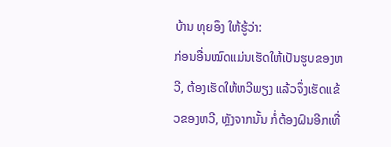ບ້ານ ທຸຍອຶງ ໃຫ້ຮູ້ວ່າ:
ກ່ອນອື່ນໝົດແມ່ນເຮັດໃຫ້ເປັນຮູບຂອງຫວີ, ຕ້ອງເຮັດໃຫ້ຫວີພຽງ ແລ້ວຈຶ່ງເຮັດແຂ້ວຂອງຫວີ, ຫຼັງຈາກນັ້ນ ກໍ່ຕ້ອງຝົນອີກເທື່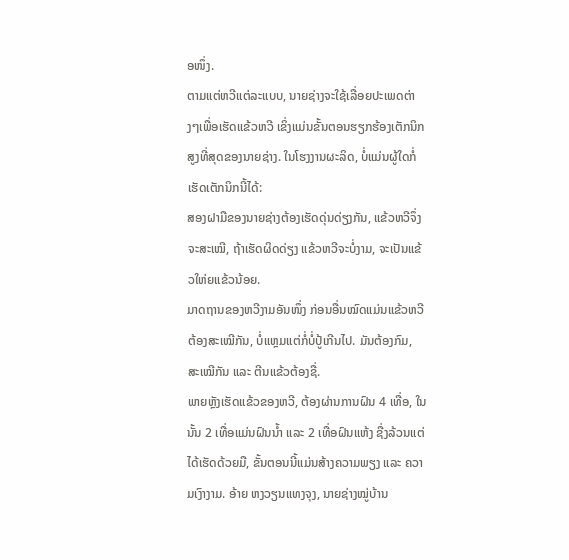ອໜຶ່ງ.
ຕາມແຕ່ຫວີແຕ່ລະແບບ, ນາຍຊ່າງຈະໃຊ້ເລື່ອຍປະເພດຕ່າງໆເພື່ອເຮັດແຂ້ວຫວີ ເຂິ່ງແມ່ນຂັ້ນຕອນຮຽກຮ້ອງເຕັກນິກສູງທີ່ສຸດຂອງນາຍຊ່າງ. ໃນໂຮງງານຜະລິດ, ບໍ່ແມ່ນຜູ້ໃດກໍ່ເຮັດເຕັກນິກນີ້ໄດ້:
ສອງຝາມືຂອງນາຍຊ່າງຕ້ອງເຮັດດຸ່ນດ່ຽງກັນ, ແຂ້ວຫວີຈຶ່ງຈະສະເໝີ, ຖ້າເຮັດຜິດດ່ຽງ ແຂ້ວຫວີຈະບໍ່ງາມ, ຈະເປັນແຂ້ວໃຫ່ຍແຂ້ວນ້ອຍ.
ມາດຖານຂອງຫວີງາມອັນໜຶ່ງ ກ່ອນອື່ນໝົດແມ່ນແຂ້ວຫວີຕ້ອງສະເໝີກັນ, ບໍ່ແຫຼມແຕ່ກໍ່ບໍ່ປູ້ເກີນໄປ. ມັນຕ້ອງກົມ, ສະເໝີກັນ ແລະ ຕີນແຂ້ວຕ້ອງຊື່.
ພາຍຫຼັງເຮັດແຂ້ວຂອງຫວີ, ຕ້ອງຜ່ານການຝົນ 4 ເທື່ອ, ໃນນັ້ນ 2 ເທື່ອແມ່ນຝົນນ້ຳ ແລະ 2 ເທື່ອຝົນແຫ້ງ ຊື່ງລ້ວນແຕ່ໄດ້ເຮັດດ້ວຍມື, ຂັ້ນຕອນນີ້ແມ່ນສ້າງຄວາມພຽງ ແລະ ຄວາມເງົາງາມ. ອ້າຍ ຫງວຽນແທງຈຸງ, ນາຍຊ່າງໝູ່ບ້ານ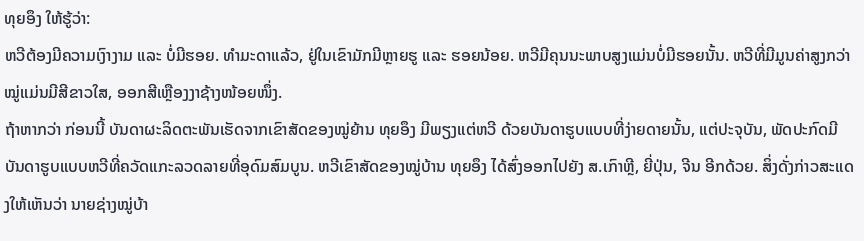ທຸຍອຶງ ໃຫ້ຮູ້ວ່າ:
ຫວີຕ້ອງມີຄວາມເງົາງາມ ແລະ ບໍ່ມີຮອຍ. ທຳມະດາແລ້ວ, ຢູ່ໃນເຂົາມັກມີຫຼາຍຮູ ແລະ ຮອຍນ້ອຍ. ຫວີມີຄຸນນະພາບສູງແມ່ນບໍ່ມີຮອຍນັ້ນ. ຫວີທີ່ມີມູນຄ່າສູງກວ່າໝູ່ແມ່ນມີສີຂາວໃສ, ອອກສີເຫຼືອງງາຊ້າງໜ້ອຍໜຶ່ງ.
ຖ້າຫາກວ່າ ກ່ອນນີ້ ບັນດາຜະລິດຕະພັນເຮັດຈາກເຂົາສັດຂອງໝູ່ຍ້ານ ທຸຍອຶງ ມີພຽງແຕ່ຫວີ ດ້ວຍບັນດາຮູບແບບທີ່ງ່າຍດາຍນັ້ນ, ແຕ່ປະຈຸບັນ, ພັດປະກົດມີບັນດາຮູບແບບຫວີທີ່ຄວັດແກະລວດລາຍທີ່ອຸດົມສົມບູນ. ຫວີເຂົາສັດຂອງໝູ່ບ້ານ ທຸຍອຶງ ໄດ້ສົ່ງອອກໄປຍັງ ສ.ເກົາຫຼີ, ຍີ່ປຸ່ນ, ຈີນ ອີກດ້ວຍ. ສິ່ງດັ່ງກ່າວສະແດງໃຫ້ເຫັນວ່າ ນາຍຊ່າງໝູ່ບ້າ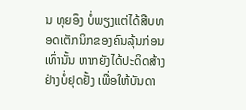ນ ທຸຍອຶງ ບໍ່ພຽງແຕ່ໄດ້ສືບທອດເຕັກນິກຂອງຄົນລຸ້ນກ່ອນເທົ່ານັ້ນ ຫາກຍັງໄດ້ປະດິດສ້າງຢ່າງບໍ່ຢຸດຢັ້ງ ເພື່ອໃຫ້ບັນດາ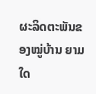ຜະລິດຕະພັນຂອງໝູ່ບ້ານ ຍາມໃດ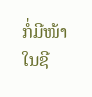ກໍ່ມີໜ້າໃນຊີ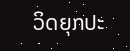ວິດຍຸກປະ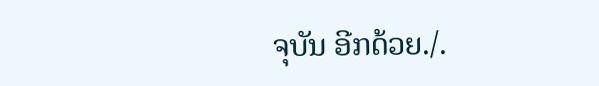ຈຸບັນ ອີກດ້ວຍ./.